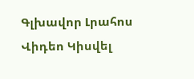Գլխավոր Լրահոս Վիդեո Կիսվել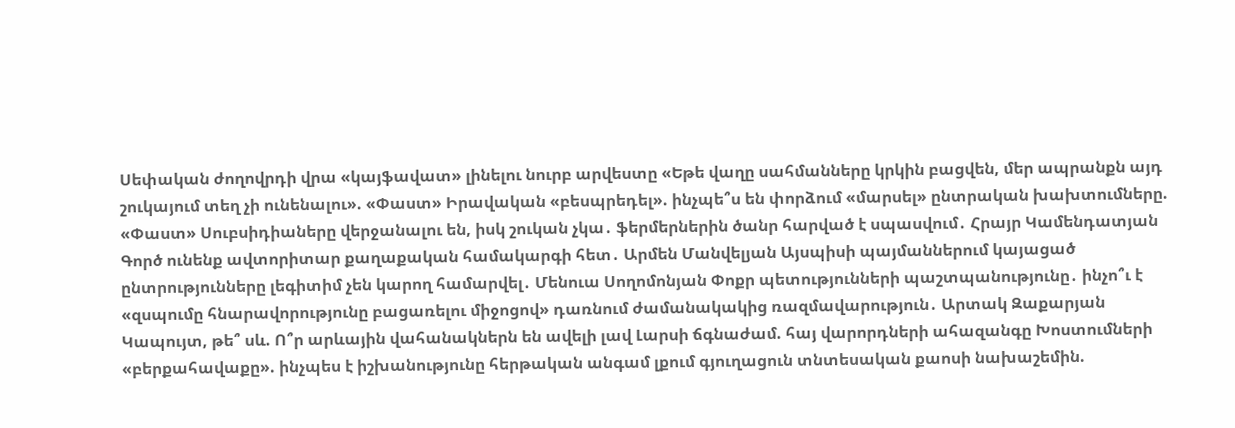Սեփական ժողովրդի վրա «կայֆավատ» լինելու նուրբ արվեստը «Եթե վաղը սահմանները կրկին բացվեն, մեր ապրանքն այդ շուկայում տեղ չի ունենալու». «Փաստ» Իրավական «բեսպրեդել». ինչպե՞ս են փորձում «մարսել» ընտրական խախտումները. «Փաստ» Սուբսիդիաները վերջանալու են, իսկ շուկան չկա․ ֆերմերներին ծանր հարված է սպասվում․ Հրայր Կամենդատյան Գործ ունենք ավտորիտար քաղաքական համակարգի հետ․ Արմեն Մանվելյան Այսպիսի պայմաններում կայացած ընտրությունները լեգիտիմ չեն կարող համարվել․ Մենուա Սողոմոնյան Փոքր պետությունների պաշտպանությունը․ ինչո՞ւ է «զսպումը հնարավորությունը բացառելու միջոցով» դառնում ժամանակակից ռազմավարություն․ Արտակ Զաքարյան Կապույտ, թե՞ սև. Ո՞ր արևային վահանակներն են ավելի լավ Լարսի ճգնաժամ. հայ վարորդների ահազանգը Խոստումների «բերքահավաքը». ինչպես է իշխանությունը հերթական անգամ լքում գյուղացուն տնտեսական քաոսի նախաշեմին.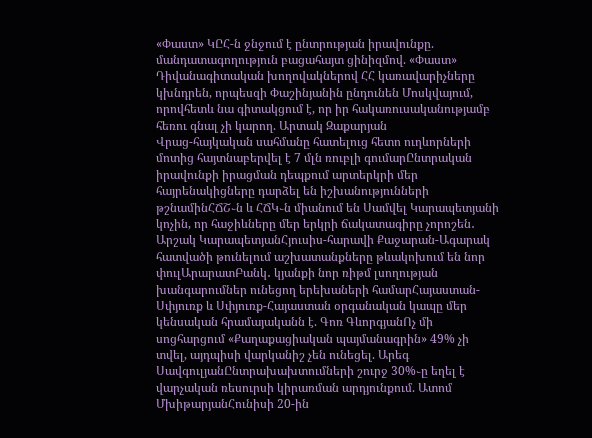«Փաստ» ԿԸՀ-ն ջնջում է ընտրության իրավունքը. մանդատագողություն բացահայտ ցինիզմով. «Փաստ» Դիվանագիտական խողովակներով ՀՀ կառավարիչները կխնդրեն, որպեսզի Փաշինյանին ընդունեն Մոսկվայում, որովհետև նա գիտակցում է, որ իր հակառուսականությամբ հեռու գնալ չի կարող. Արտակ Զաքարյան
Վրաց-հայկական սահմանը հատելուց հետո ուղևորների մոտից հայտնաբերվել է 7 մլն ռուբլի գումարԸնտրական իրավունքի իրացման դեպքում արտերկրի մեր հայրենակիցները դարձել են իշխանությունների թշնամինՀՃՇ֊ն և ՀՃԿ֊ն միանում են Սամվել Կարապետյանի կոչին, որ հաջիևները մեր երկրի ճակատագիրը չորոշեն․ Արշակ ԿարապետյանՀյուսիս-հարավի Քաջարան-Ագարակ հատվածի թունելում աշխատանքները թևակոխում են նոր փուլԱրարատԲանկ․ կյանքի նոր ռիթմ լսողության խանգարումներ ունեցող երեխաների համարՀայաստան-Սփյուռք և Սփյուռք-Հայաստան օրգանական կապը մեր կենսական հրամայականն է. Գոռ ԳևորգյանՈչ մի սոցհարցում «Քաղաքացիական պայմանագրին» 49% չի տվել, այդպիսի վարկանիշ չեն ունեցել. Արեգ ՍավգուլյանԸնտրախախտումների շուրջ 30%֊ը եղել է վարչական ռեսուրսի կիրառման արդյունքում. Ատոմ ՄխիթարյանՀունիսի 20-ին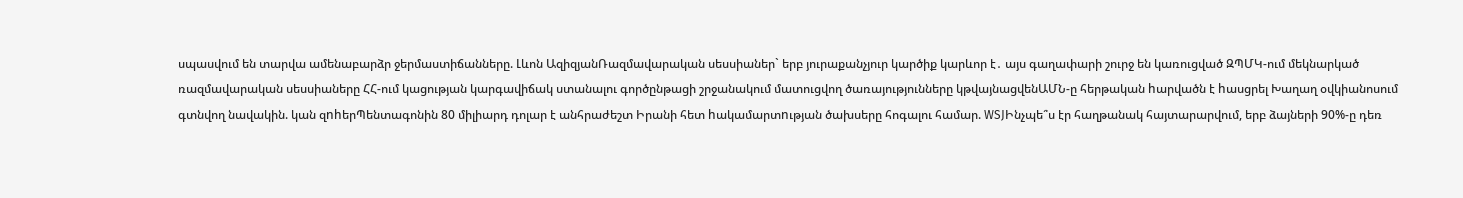սպասվում են տարվա ամենաբարձր ջերմաստիճանները. Լևոն ԱզիզյանՌազմավարական սեսսիաներ` երբ յուրաքանչյուր կարծիք կարևոր է․ այս գաղափարի շուրջ են կառուցված ԶՊՄԿ-ում մեկնարկած ռազմավարական սեսսիաները ՀՀ-ում կացության կարգավիճակ ստանալու գործընթացի շրջանակում մատուցվող ծառայությունները կթվայնացվենԱՄՆ-ը հերթական hարվածն է hասցրել Խաղաղ օվկիանոսում գտնվող նավակին. կան զnhերՊենտագոնին 80 միլիարդ դոլար է անհրաժեշտ Իրանի հետ hակամարտnւթյան ծախսերը հոգալու համար. WSJԻնչպե՞ս էր հաղթանակ հայտարարվում, երբ ձայների 90%-ը դեռ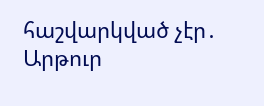հաշվարկված չէր․ Արթուր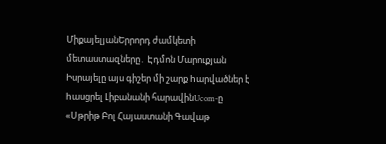ՄիքայելյանԵրրորդ ժամկետի մետաստազները․ Էդմոն Մարուքյան Իսրայելը այս գիշեր մի շարք hարվածներ է hասցրել Լիբանանի հարավինUcom-ը «Սթրիթ Բոլ Հայաստանի Գավաթ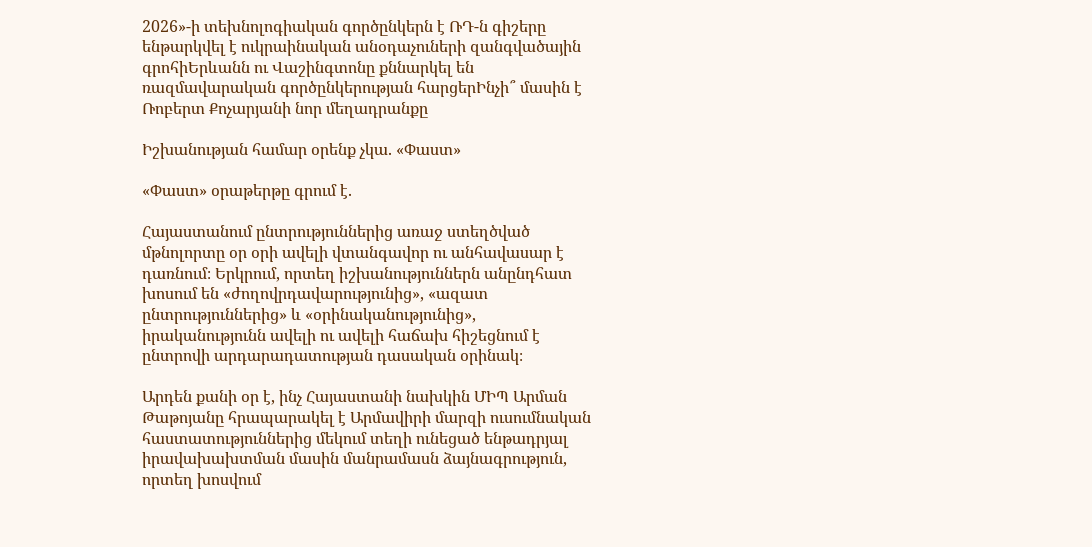2026»-ի տեխնոլոգիական գործընկերն է ՌԴ-ն գիշերը ենթարկվել է ուկրաինական անօդաչուների զանգվածային գրոհիԵրևանն ու Վաշինգտոնը քննարկել են ռազմավարական գործընկերության հարցերԻնչի՞ մասին է Ռոբերտ Քոչարյանի նոր մեղադրանքը

Իշխանության համար օրենք չկա. «Փաստ»

«Փաստ» օրաթերթը գրում է.

Հայաստանում ընտրություններից առաջ ստեղծված մթնոլորտը օր օրի ավելի վտանգավոր ու անհավասար է դառնում։ Երկրում, որտեղ իշխանություններն անընդհատ խոսում են «ժողովրդավարությունից», «ազատ ընտրություններից» և «օրինականությունից», իրականությունն ավելի ու ավելի հաճախ հիշեցնում է ընտրովի արդարադատության դասական օրինակ։

Արդեն քանի օր է, ինչ Հայաստանի նախկին ՄԻՊ Արման Թաթոյանը հրապարակել է Արմավիրի մարզի ուսումնական հաստատություններից մեկում տեղի ունեցած ենթադրյալ իրավախախտման մասին մանրամասն ձայնագրություն, որտեղ խոսվում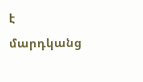է մարդկանց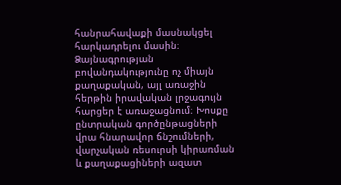հանրահավաքի մասնակցել հարկադրելու մասին։ Ձայնագրության բովանդակությունը ոչ միայն քաղաքական, այլ առաջին հերթին իրավական լրջագույն հարցեր է առաջացնում։ Խոսքը ընտրական գործընթացների վրա հնարավոր ճնշումների, վարչական ռեսուրսի կիրառման և քաղաքացիների ազատ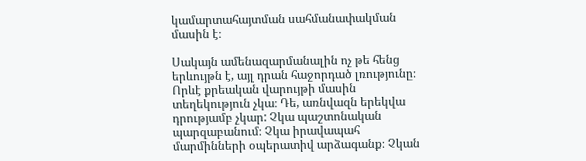կամարտահայտման սահմանափակման մասին է։

Սակայն ամենազարմանալին ոչ թե հենց երևույթն է, այլ դրան հաջորդած լռությունը։ Որևէ քրեական վարույթի մասին տեղեկություն չկա։ Դե, առնվազն երեկվա դրությամբ չկար: Չկա պաշտոնական պարզաբանում։ Չկա իրավապահ մարմինների օպերատիվ արձագանք։ Չկան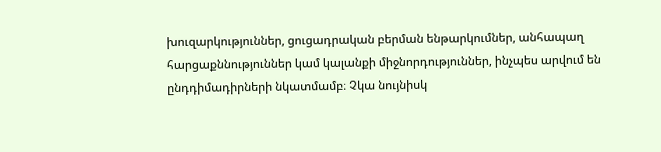խուզարկություններ, ցուցադրական բերման ենթարկումներ, անհապաղ հարցաքննություններ կամ կալանքի միջնորդություններ, ինչպես արվում են ընդդիմադիրների նկատմամբ։ Չկա նույնիսկ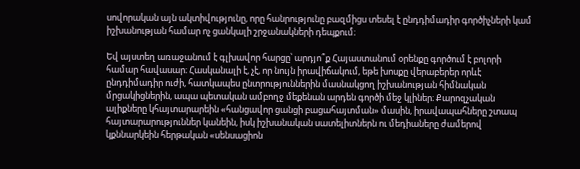սովորական այն ակտիվությունը, որը հանրությունը բազմիցս տեսել է ընդդիմադիր գործիչների կամ իշխանության համար ոչ ցանկալի շրջանակների դեպքում։

Եվ այստեղ առաջանում է գլխավոր հարցը՝ արդյո՞ք Հայաստանում օրենքը գործում է բոլորի համար հավասար։ Հասկանալի է, չէ, որ նույն իրավիճակում, եթե խոսքը վերաբերեր որևէ ընդդիմադիր ուժի, հատկապես ընտրություններին մասնակցող իշխանության հիմնական մրցակիցներին, ապա պետական ամբողջ մեքենան արդեն գործի մեջ կլիներ։ Քարոզչական ալիքները կհայտարարեին «հանցավոր ցանցի բացահայտման» մասին, իրավապահները շտապ հայտարարություններ կանեին, իսկ իշխանական սատելիտներն ու մեդիաները ժամերով կքննարկեին հերթական «սենսացիոն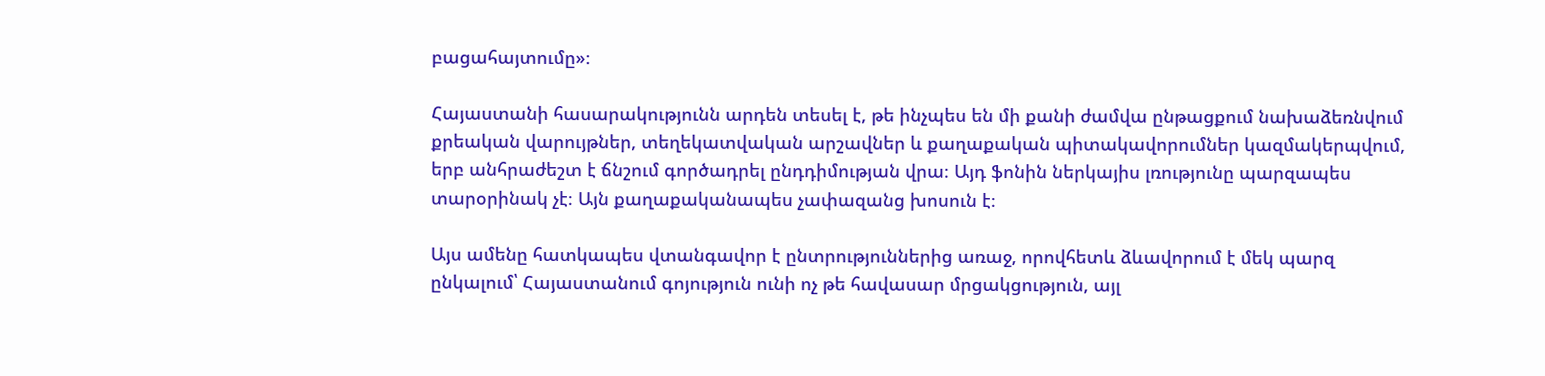բացահայտումը»։

Հայաստանի հասարակությունն արդեն տեսել է, թե ինչպես են մի քանի ժամվա ընթացքում նախաձեռնվում քրեական վարույթներ, տեղեկատվական արշավներ և քաղաքական պիտակավորումներ կազմակերպվում, երբ անհրաժեշտ է ճնշում գործադրել ընդդիմության վրա։ Այդ ֆոնին ներկայիս լռությունը պարզապես տարօրինակ չէ։ Այն քաղաքականապես չափազանց խոսուն է։

Այս ամենը հատկապես վտանգավոր է ընտրություններից առաջ, որովհետև ձևավորում է մեկ պարզ ընկալում՝ Հայաստանում գոյություն ունի ոչ թե հավասար մրցակցություն, այլ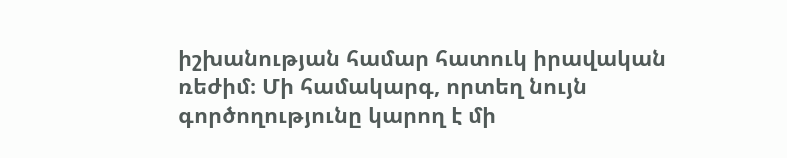իշխանության համար հատուկ իրավական ռեժիմ։ Մի համակարգ, որտեղ նույն գործողությունը կարող է մի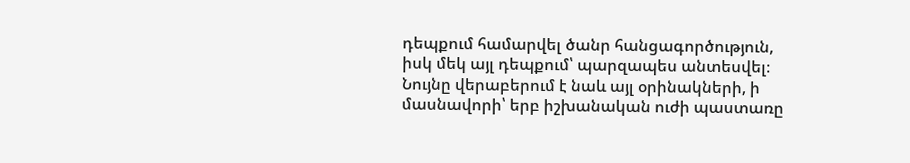դեպքում համարվել ծանր հանցագործություն, իսկ մեկ այլ դեպքում՝ պարզապես անտեսվել։ Նույնը վերաբերում է նաև այլ օրինակների, ի մասնավորի՝ երբ իշխանական ուժի պաստառը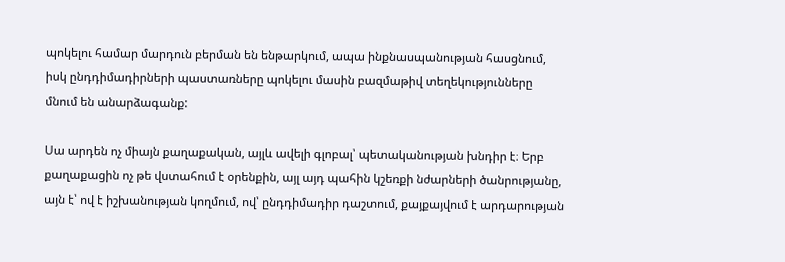պոկելու համար մարդուն բերման են ենթարկում, ապա ինքնասպանության հասցնում, իսկ ընդդիմադիրների պաստառները պոկելու մասին բազմաթիվ տեղեկությունները մնում են անարձագանք:

Սա արդեն ոչ միայն քաղաքական, այլև ավելի գլոբալ՝ պետականության խնդիր է։ Երբ քաղաքացին ոչ թե վստահում է օրենքին, այլ այդ պահին կշեռքի նժարների ծանրությանը, այն է՝ ով է իշխանության կողմում, ով՝ ընդդիմադիր դաշտում, քայքայվում է արդարության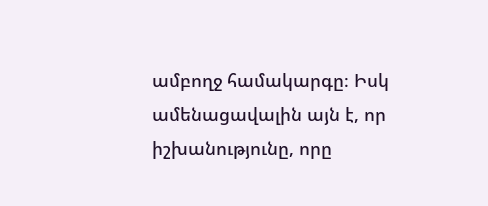ամբողջ համակարգը։ Իսկ ամենացավալին այն է, որ իշխանությունը, որը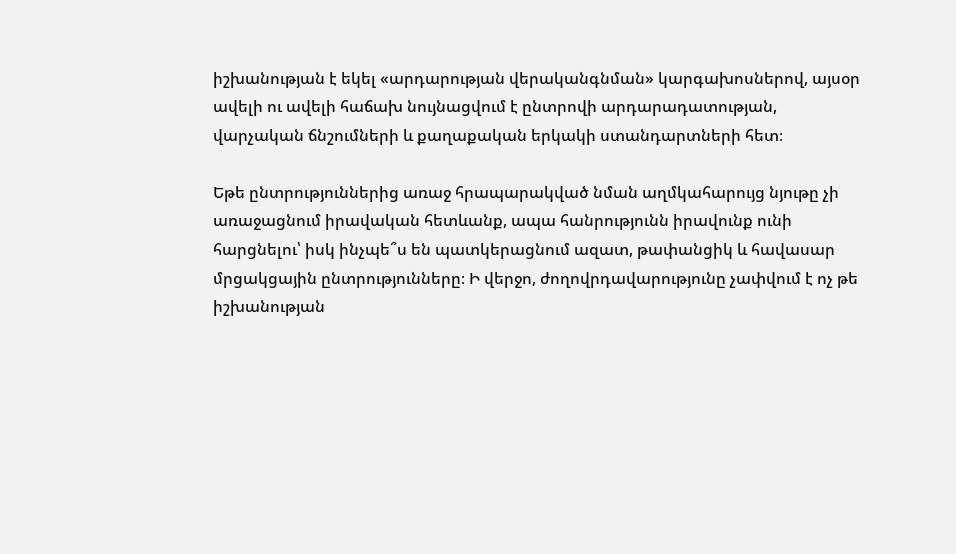իշխանության է եկել «արդարության վերականգնման» կարգախոսներով, այսօր ավելի ու ավելի հաճախ նույնացվում է ընտրովի արդարադատության, վարչական ճնշումների և քաղաքական երկակի ստանդարտների հետ։

Եթե ընտրություններից առաջ հրապարակված նման աղմկահարույց նյութը չի առաջացնում իրավական հետևանք, ապա հանրությունն իրավունք ունի հարցնելու՝ իսկ ինչպե՞ս են պատկերացնում ազատ, թափանցիկ և հավասար մրցակցային ընտրությունները։ Ի վերջո, ժողովրդավարությունը չափվում է ոչ թե իշխանության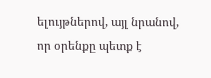ելույթներով, այլ նրանով, որ օրենքը պետք է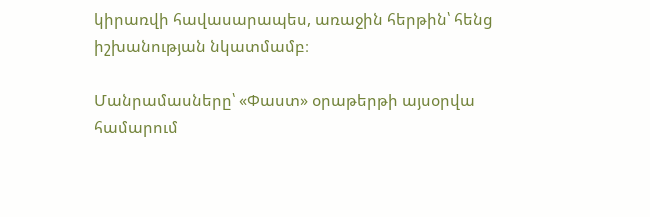կիրառվի հավասարապես, առաջին հերթին՝ հենց իշխանության նկատմամբ։

Մանրամասները՝ «Փաստ» օրաթերթի այսօրվա համարում